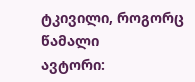ტკივილი, როგორც წამალი
ავტორი: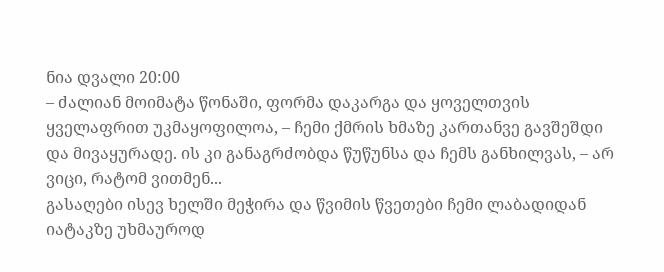ნია დვალი 20:00
– ძალიან მოიმატა წონაში, ფორმა დაკარგა და ყოველთვის ყველაფრით უკმაყოფილოა, – ჩემი ქმრის ხმაზე კართანვე გავშეშდი და მივაყურადე. ის კი განაგრძობდა წუწუნსა და ჩემს განხილვას, – არ ვიცი, რატომ ვითმენ...
გასაღები ისევ ხელში მეჭირა და წვიმის წვეთები ჩემი ლაბადიდან იატაკზე უხმაუროდ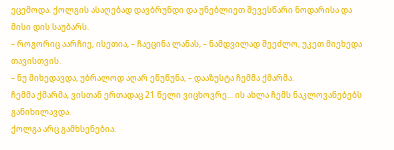ეცემოდა. ქოლგის ასაღებად დავბრუნდი და უნებლიეთ შევესწარი ნოდარისა და მისი დის საუბარს.
– როგორიც აარჩიე, ისეთია, – ჩაეცინა ლანას, – ნამდვილად შეეძლო, უკეთ მიეხედა თავისთვის.
– ნუ მიხედავდა, უბრალოდ აღარ ეწუწუნა, – დააზუსტა ჩემმა ქმარმა.
ჩემმა ქმარმა, ვისთან ერთადაც 21 წელი ვიცხოვრე... ის ახლა ჩემს ნაკლოვანებებს განიხილავდა.
ქოლგა არც გამხსენებია.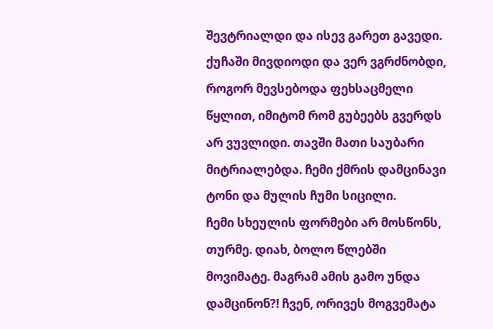შევტრიალდი და ისევ გარეთ გავედი. ქუჩაში მივდიოდი და ვერ ვგრძნობდი, როგორ მევსებოდა ფეხსაცმელი წყლით, იმიტომ რომ გუბეებს გვერდს არ ვუვლიდი. თავში მათი საუბარი მიტრიალებდა. ჩემი ქმრის დამცინავი ტონი და მულის ჩუმი სიცილი.
ჩემი სხეულის ფორმები არ მოსწონს, თურმე. დიახ, ბოლო წლებში მოვიმატე. მაგრამ ამის გამო უნდა დამცინონ?! ჩვენ, ორივეს მოგვემატა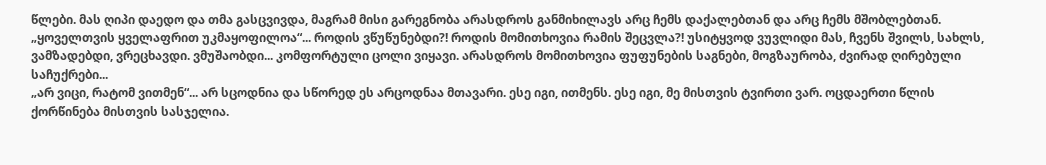წლები. მას ღიპი დაედო და თმა გასცვივდა, მაგრამ მისი გარეგნობა არასდროს განმიხილავს არც ჩემს დაქალებთან და არც ჩემს მშობლებთან.
„ყოველთვის ყველაფრით უკმაყოფილოა“... როდის ვწუწუნებდი?! როდის მომითხოვია რამის შეცვლა?! უსიტყვოდ ვუვლიდი მას, ჩვენს შვილს, სახლს, ვამზადებდი, ვრეცხავდი. ვმუშაობდი... კომფორტული ცოლი ვიყავი. არასდროს მომითხოვია ფუფუნების საგნები, მოგზაურობა, ძვირად ღირებული საჩუქრები...
„არ ვიცი, რატომ ვითმენ“... არ სცოდნია და სწორედ ეს არცოდნაა მთავარი. ესე იგი, ითმენს. ესე იგი, მე მისთვის ტვირთი ვარ. ოცდაერთი წლის ქორწინება მისთვის სასჯელია.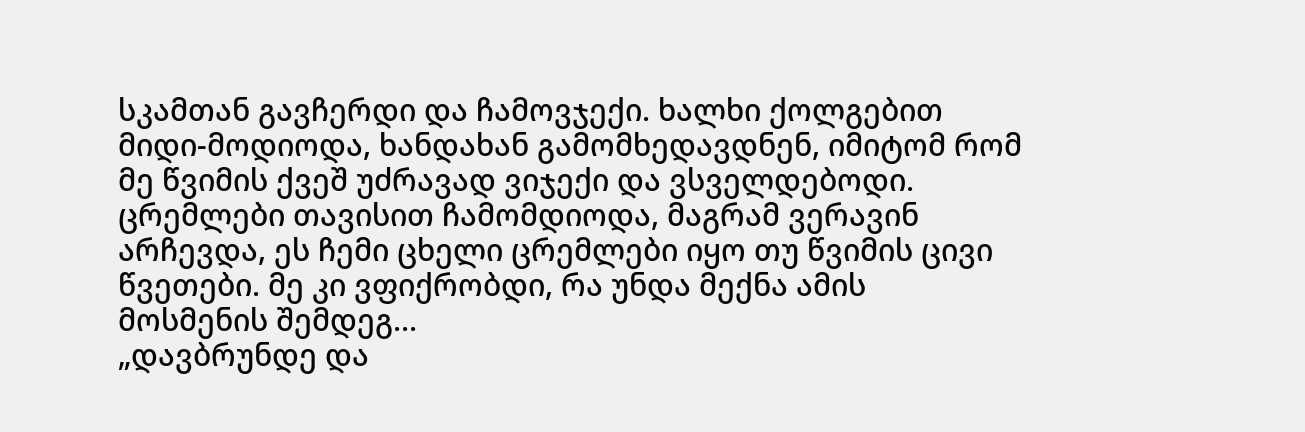სკამთან გავჩერდი და ჩამოვჯექი. ხალხი ქოლგებით მიდი-მოდიოდა, ხანდახან გამომხედავდნენ, იმიტომ რომ მე წვიმის ქვეშ უძრავად ვიჯექი და ვსველდებოდი. ცრემლები თავისით ჩამომდიოდა, მაგრამ ვერავინ არჩევდა, ეს ჩემი ცხელი ცრემლები იყო თუ წვიმის ცივი წვეთები. მე კი ვფიქრობდი, რა უნდა მექნა ამის მოსმენის შემდეგ...
„დავბრუნდე და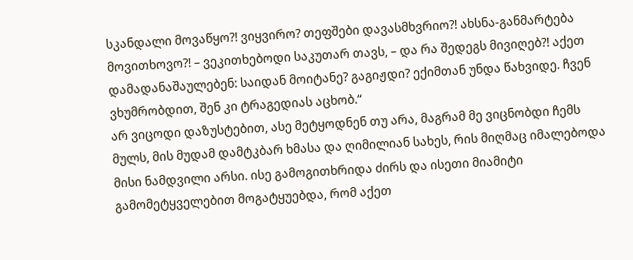სკანდალი მოვაწყო?! ვიყვირო? თეფშები დავასმხვრიო?! ახსნა-განმარტება მოვითხოვო?! – ვეკითხებოდი საკუთარ თავს, – და რა შედეგს მივიღებ?! აქეთ დამადანაშაულებენ: საიდან მოიტანე? გაგიჟდი? ექიმთან უნდა წახვიდე. ჩვენ ვხუმრობდით, შენ კი ტრაგედიას აცხობ.“
არ ვიცოდი დაზუსტებით, ასე მეტყოდნენ თუ არა, მაგრამ მე ვიცნობდი ჩემს მულს, მის მუდამ დამტკბარ ხმასა და ღიმილიან სახეს, რის მიღმაც იმალებოდა მისი ნამდვილი არსი. ისე გამოგითხრიდა ძირს და ისეთი მიამიტი გამომეტყველებით მოგატყუებდა, რომ აქეთ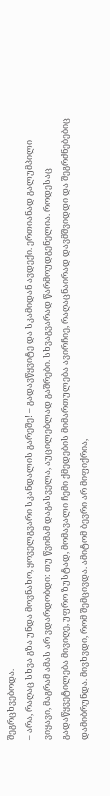შეგრცხვებოდა.
– არა, რაღაც სხვა გზა უნდა მოვნახო, ყოველგვარი სკანდალის გარეშე! – გადავწყვიტე და სკამიდან ავდექი. ერთიანად გალუმპილი ვიყავი, მაგრამ ამას არ ვდარდობდი: თუ წვიმამ დაგასველა, აუცილებლად გაშრები. სხვაგვარად წარმოუდგენელია. როდესაც გადაწყვეტილება მივიღე, უფრო ზუსტად, მომავალი ჩემი ქმედების მიმართულება ავირჩიე, რაღაცნაირად დავმშვიდდი და შეგრძნებებიც დამიბრუნდა. მივხვდი, რომ შემცივდა. ამიტომ ბევრი არ მიფიქრია,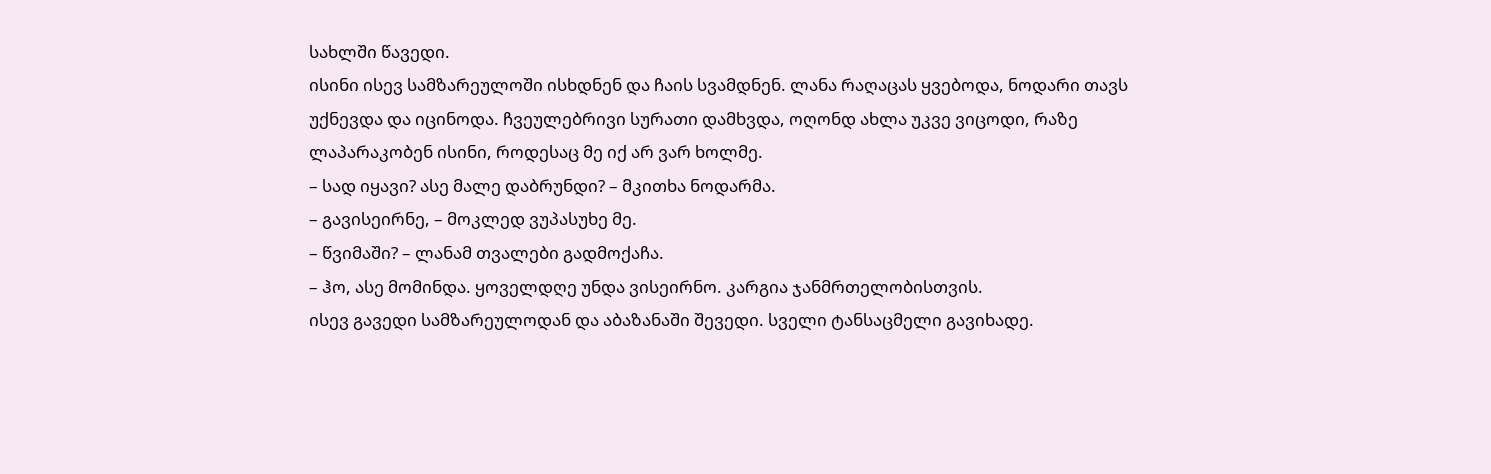სახლში წავედი.
ისინი ისევ სამზარეულოში ისხდნენ და ჩაის სვამდნენ. ლანა რაღაცას ყვებოდა, ნოდარი თავს უქნევდა და იცინოდა. ჩვეულებრივი სურათი დამხვდა, ოღონდ ახლა უკვე ვიცოდი, რაზე ლაპარაკობენ ისინი, როდესაც მე იქ არ ვარ ხოლმე.
– სად იყავი? ასე მალე დაბრუნდი? – მკითხა ნოდარმა.
– გავისეირნე, – მოკლედ ვუპასუხე მე.
– წვიმაში? – ლანამ თვალები გადმოქაჩა.
– ჰო, ასე მომინდა. ყოველდღე უნდა ვისეირნო. კარგია ჯანმრთელობისთვის.
ისევ გავედი სამზარეულოდან და აბაზანაში შევედი. სველი ტანსაცმელი გავიხადე.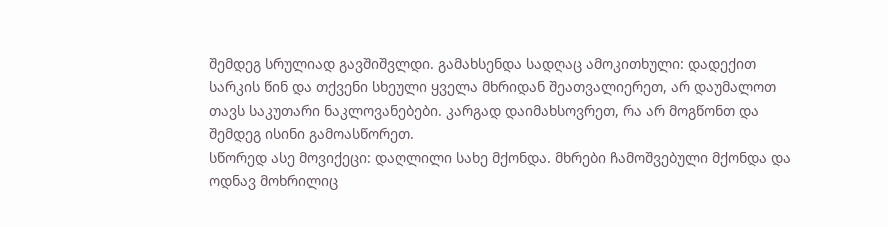შემდეგ სრულიად გავშიშვლდი. გამახსენდა სადღაც ამოკითხული: დადექით სარკის წინ და თქვენი სხეული ყველა მხრიდან შეათვალიერეთ, არ დაუმალოთ თავს საკუთარი ნაკლოვანებები. კარგად დაიმახსოვრეთ, რა არ მოგწონთ და შემდეგ ისინი გამოასწორეთ.
სწორედ ასე მოვიქეცი: დაღლილი სახე მქონდა. მხრები ჩამოშვებული მქონდა და ოდნავ მოხრილიც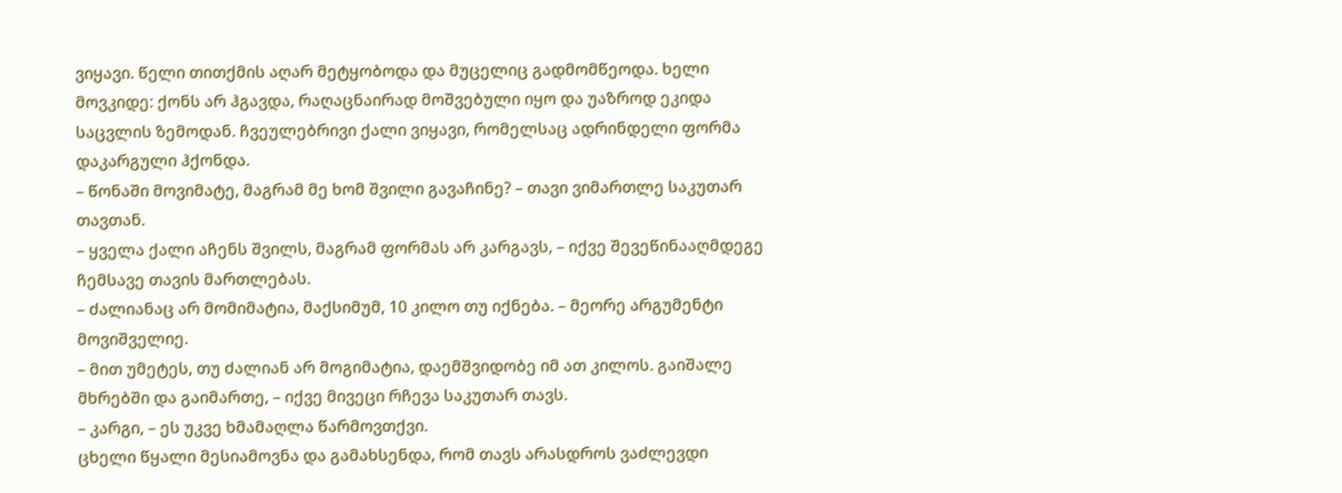ვიყავი. წელი თითქმის აღარ მეტყობოდა და მუცელიც გადმომწეოდა. ხელი მოვკიდე: ქონს არ ჰგავდა, რაღაცნაირად მოშვებული იყო და უაზროდ ეკიდა საცვლის ზემოდან. ჩვეულებრივი ქალი ვიყავი, რომელსაც ადრინდელი ფორმა დაკარგული ჰქონდა.
– წონაში მოვიმატე, მაგრამ მე ხომ შვილი გავაჩინე? – თავი ვიმართლე საკუთარ თავთან.
– ყველა ქალი აჩენს შვილს, მაგრამ ფორმას არ კარგავს, – იქვე შევეწინააღმდეგე ჩემსავე თავის მართლებას.
– ძალიანაც არ მომიმატია, მაქსიმუმ, 10 კილო თუ იქნება. – მეორე არგუმენტი მოვიშველიე.
– მით უმეტეს, თუ ძალიან არ მოგიმატია, დაემშვიდობე იმ ათ კილოს. გაიშალე მხრებში და გაიმართე, – იქვე მივეცი რჩევა საკუთარ თავს.
– კარგი, – ეს უკვე ხმამაღლა წარმოვთქვი.
ცხელი წყალი მესიამოვნა და გამახსენდა, რომ თავს არასდროს ვაძლევდი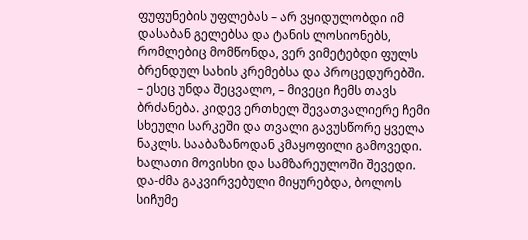ფუფუნების უფლებას – არ ვყიდულობდი იმ დასაბან გელებსა და ტანის ლოსიონებს, რომლებიც მომწონდა, ვერ ვიმეტებდი ფულს ბრენდულ სახის კრემებსა და პროცედურებში.
– ესეც უნდა შეცვალო, – მივეცი ჩემს თავს ბრძანება. კიდევ ერთხელ შევათვალიერე ჩემი სხეული სარკეში და თვალი გავუსწორე ყველა ნაკლს. სააბაზანოდან კმაყოფილი გამოვედი. ხალათი მოვისხი და სამზარეულოში შევედი. და-ძმა გაკვირვებული მიყურებდა, ბოლოს სიჩუმე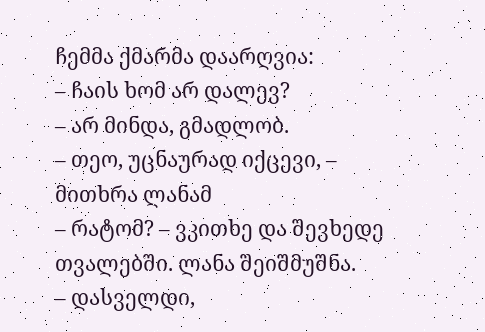ჩემმა ქმარმა დაარღვია:
– ჩაის ხომ არ დალევ?
– არ მინდა, გმადლობ.
– თეო, უცნაურად იქცევი, – მითხრა ლანამ
– რატომ? – ვკითხე და შევხედე თვალებში. ლანა შეიშმუშნა.
– დასველდი,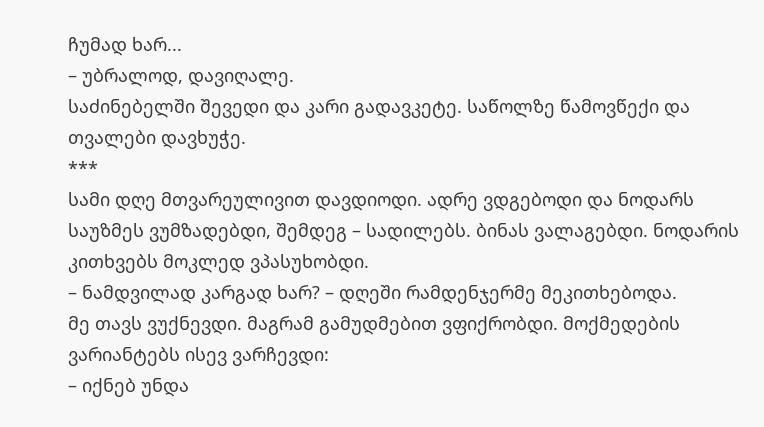ჩუმად ხარ...
– უბრალოდ, დავიღალე.
საძინებელში შევედი და კარი გადავკეტე. საწოლზე წამოვწექი და თვალები დავხუჭე.
***
სამი დღე მთვარეულივით დავდიოდი. ადრე ვდგებოდი და ნოდარს საუზმეს ვუმზადებდი, შემდეგ – სადილებს. ბინას ვალაგებდი. ნოდარის კითხვებს მოკლედ ვპასუხობდი.
– ნამდვილად კარგად ხარ? – დღეში რამდენჯერმე მეკითხებოდა.
მე თავს ვუქნევდი. მაგრამ გამუდმებით ვფიქრობდი. მოქმედების ვარიანტებს ისევ ვარჩევდი:
– იქნებ უნდა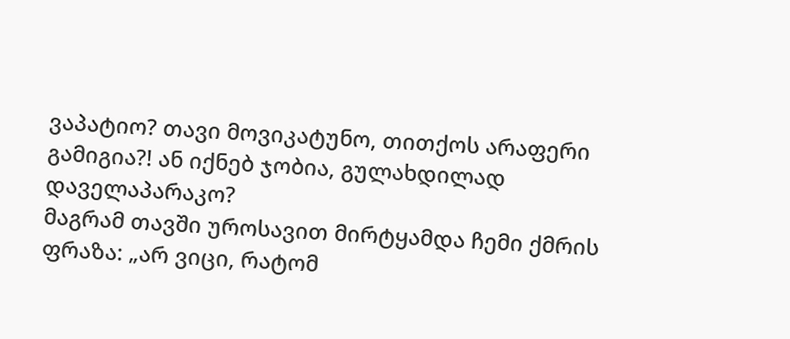ვაპატიო? თავი მოვიკატუნო, თითქოს არაფერი გამიგია?! ან იქნებ ჯობია, გულახდილად დაველაპარაკო?
მაგრამ თავში უროსავით მირტყამდა ჩემი ქმრის ფრაზა: „არ ვიცი, რატომ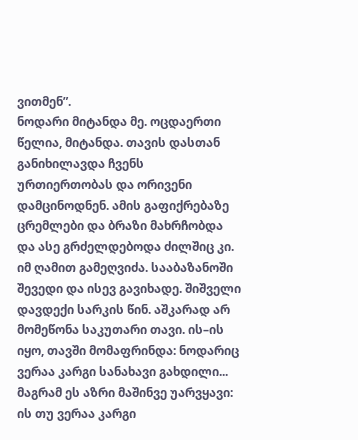ვითმენ”.
ნოდარი მიტანდა მე. ოცდაერთი წელია, მიტანდა. თავის დასთან განიხილავდა ჩვენს ურთიერთობას და ორივენი დამცინოდნენ. ამის გაფიქრებაზე ცრემლები და ბრაზი მახრჩობდა და ასე გრძელდებოდა ძილშიც კი. იმ ღამით გამეღვიძა. სააბაზანოში შევედი და ისევ გავიხადე. შიშველი დავდექი სარკის წინ. აშკარად არ მომეწონა საკუთარი თავი. ის–ის იყო, თავში მომაფრინდა: ნოდარიც ვერაა კარგი სანახავი გახდილი... მაგრამ ეს აზრი მაშინვე უარვყავი: ის თუ ვერაა კარგი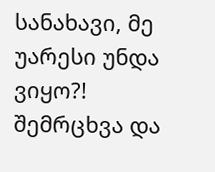სანახავი, მე უარესი უნდა ვიყო?!
შემრცხვა და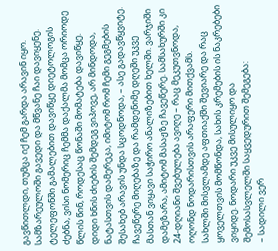გავწითლდი, თუმცა იქ ჩემ გარდა არავინ იყო. სამზარეულოში გავედი და მწვანე ჩაი დავიყენე. ტელეფონში გამალებით დავიწყე დიეტოლოგის ძებნა, ვისი ნომერიც ჩემმა დაქალმა მომცა ორიოდე წლის წინ, როდესაც წონაში მომატება დავიწყე. დიდი ხნის ძიების შემდეგ ვიპოვე, არ მინდოდა, ნატასთვის დამერეკა, იმიტომ რომ ჩემი გეგმების შესახებ არავის უნდა სცოდნოდა, – ასე გადავწყვიტე.
ჩავეწერე მიღებაზე და რამდენიმე დღეში უკვე მასთან ვიყავი საჭირო ანალიზებით ხელში. ვარჯიში დამეზარა, ამიტომ მასაჟზე ჩავეწერე. სამსახურში კი 24-დღიანი შვებულება ავიღე – რაც მეკუთვნოდა, ოღონდ ნოდარისთვის არაფერი მითქვამს.
სახლში მისვლამდე აფთიაქში შევიარე და რაც ყოველთვის მომწონდა, სახის კრემების ის ნაკრებები ვიყიდე. ნოდარი უკვე მისულიყო და შემოსასვლელში საყვედურით შემეგება:
– სადილი ვერ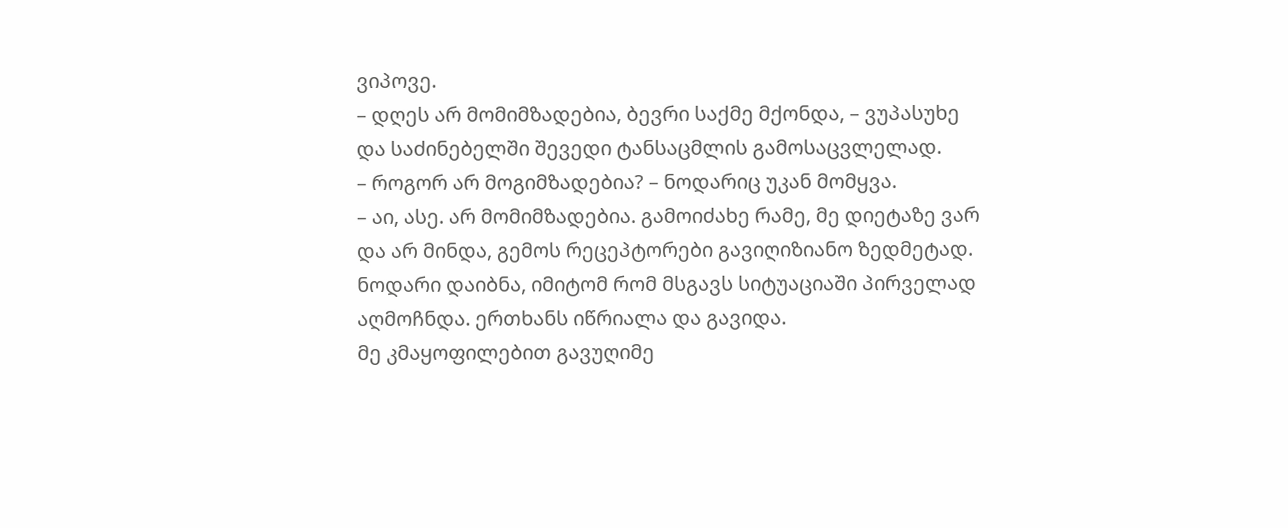ვიპოვე.
– დღეს არ მომიმზადებია, ბევრი საქმე მქონდა, – ვუპასუხე და საძინებელში შევედი ტანსაცმლის გამოსაცვლელად.
– როგორ არ მოგიმზადებია? – ნოდარიც უკან მომყვა.
– აი, ასე. არ მომიმზადებია. გამოიძახე რამე, მე დიეტაზე ვარ და არ მინდა, გემოს რეცეპტორები გავიღიზიანო ზედმეტად.
ნოდარი დაიბნა, იმიტომ რომ მსგავს სიტუაციაში პირველად აღმოჩნდა. ერთხანს იწრიალა და გავიდა.
მე კმაყოფილებით გავუღიმე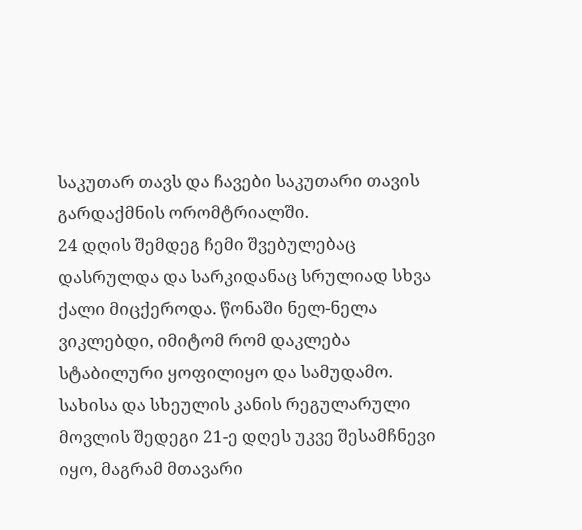საკუთარ თავს და ჩავები საკუთარი თავის გარდაქმნის ორომტრიალში.
24 დღის შემდეგ ჩემი შვებულებაც დასრულდა და სარკიდანაც სრულიად სხვა ქალი მიცქეროდა. წონაში ნელ-ნელა ვიკლებდი, იმიტომ რომ დაკლება სტაბილური ყოფილიყო და სამუდამო. სახისა და სხეულის კანის რეგულარული მოვლის შედეგი 21-ე დღეს უკვე შესამჩნევი იყო, მაგრამ მთავარი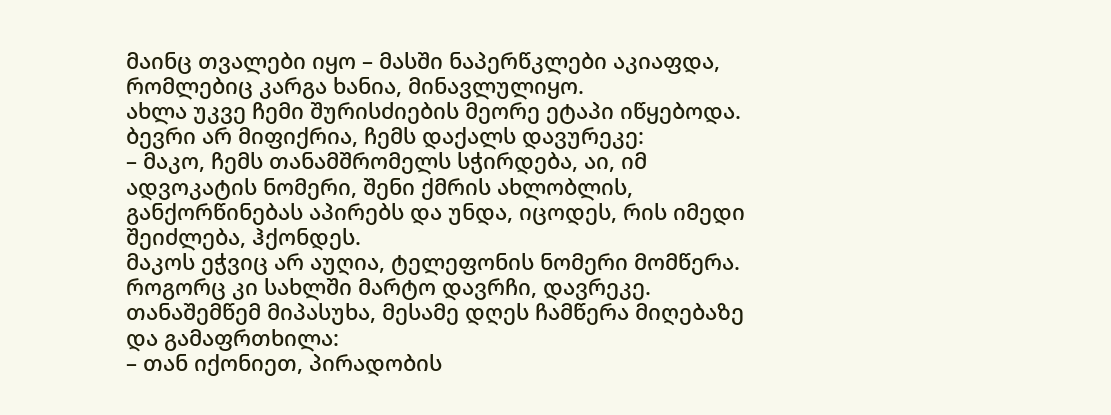მაინც თვალები იყო – მასში ნაპერწკლები აკიაფდა, რომლებიც კარგა ხანია, მინავლულიყო.
ახლა უკვე ჩემი შურისძიების მეორე ეტაპი იწყებოდა. ბევრი არ მიფიქრია, ჩემს დაქალს დავურეკე:
– მაკო, ჩემს თანამშრომელს სჭირდება, აი, იმ ადვოკატის ნომერი, შენი ქმრის ახლობლის, განქორწინებას აპირებს და უნდა, იცოდეს, რის იმედი შეიძლება, ჰქონდეს.
მაკოს ეჭვიც არ აუღია, ტელეფონის ნომერი მომწერა. როგორც კი სახლში მარტო დავრჩი, დავრეკე. თანაშემწემ მიპასუხა, მესამე დღეს ჩამწერა მიღებაზე და გამაფრთხილა:
– თან იქონიეთ, პირადობის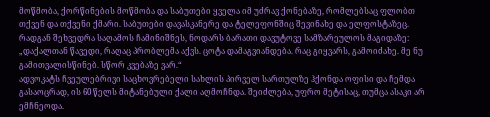მოწმობა, ქორწინების მოწმობა და საბუთები ყველა იმ უძრავ ქონებაზე, რომლებსაც ფლობთ თქვენ და თქვენი ქმარი. საბუთები დავასკანერე და ტელეფონშიც შევინახე და ელფოსტაზეც. რადგან შეხვედრა საღამოს ჩამინიშნეს, ნოდარს ბარათი დავუტოვე სამზარეულოს მაგიდაზე:
„დაქალთან წავედი, რაღაც პრობლემა აქვს. ცოტა დამაგვიანდება. რაც გიყვარს, გამოიძახე. მე ნუ გამითვალისწინებ. სწორ კვებაზე ვარ.“
ადვოკატს ჩვეულებრივი საცხოვრებელი სახლის პირველ სართულზე ჰქონდა ოფისი და ჩემდა გასაოცრად, ის 60 წელს მიტანებული ქალი აღმოჩნდა. შეიძლება, უფრო მეტისაც, თუმცა ასაკი არ ემჩნეოდა.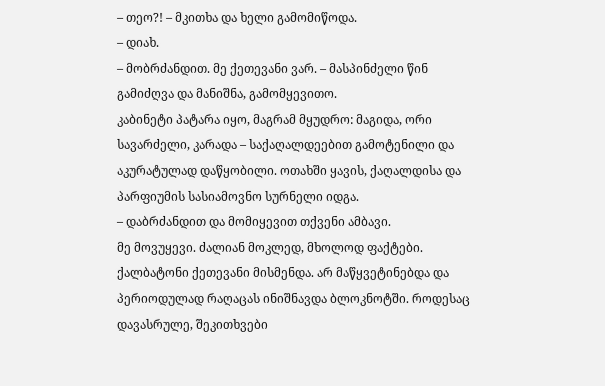– თეო?! – მკითხა და ხელი გამომიწოდა.
– დიახ.
– მობრძანდით. მე ქეთევანი ვარ. – მასპინძელი წინ გამიძღვა და მანიშნა, გამომყევითო.
კაბინეტი პატარა იყო, მაგრამ მყუდრო: მაგიდა, ორი სავარძელი, კარადა – საქაღალდეებით გამოტენილი და აკურატულად დაწყობილი. ოთახში ყავის, ქაღალდისა და პარფიუმის სასიამოვნო სურნელი იდგა.
– დაბრძანდით და მომიყევით თქვენი ამბავი.
მე მოვუყევი. ძალიან მოკლედ, მხოლოდ ფაქტები.
ქალბატონი ქეთევანი მისმენდა. არ მაწყვეტინებდა და პერიოდულად რაღაცას ინიშნავდა ბლოკნოტში. როდესაც დავასრულე, შეკითხვები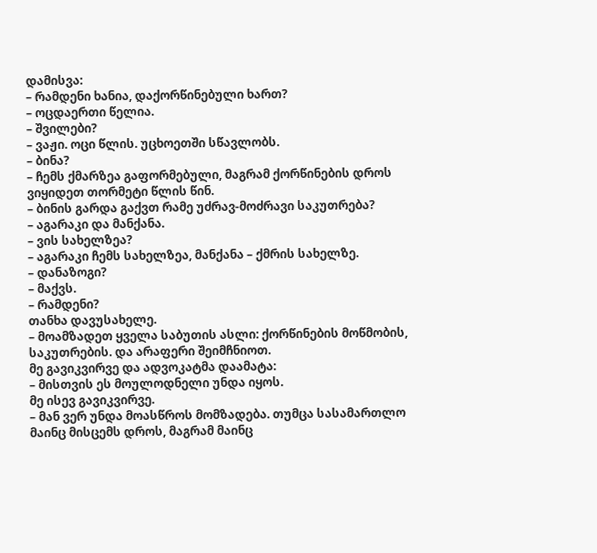დამისვა:
– რამდენი ხანია, დაქორწინებული ხართ?
– ოცდაერთი წელია.
– შვილები?
– ვაჟი. ოცი წლის. უცხოეთში სწავლობს.
– ბინა?
– ჩემს ქმარზეა გაფორმებული, მაგრამ ქორწინების დროს ვიყიდეთ თორმეტი წლის წინ.
– ბინის გარდა გაქვთ რამე უძრავ-მოძრავი საკუთრება?
– აგარაკი და მანქანა.
– ვის სახელზეა?
– აგარაკი ჩემს სახელზეა, მანქანა – ქმრის სახელზე.
– დანაზოგი?
– მაქვს.
– რამდენი?
თანხა დავუსახელე.
– მოამზადეთ ყველა საბუთის ასლი: ქორწინების მოწმობის, საკუთრების. და არაფერი შეიმჩნიოთ.
მე გავიკვირვე და ადვოკატმა დაამატა:
– მისთვის ეს მოულოდნელი უნდა იყოს.
მე ისევ გავიკვირვე.
– მან ვერ უნდა მოასწროს მომზადება. თუმცა სასამართლო მაინც მისცემს დროს, მაგრამ მაინც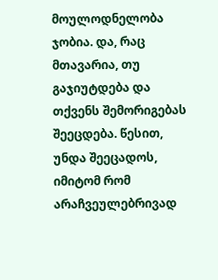მოულოდნელობა ჯობია. და, რაც მთავარია, თუ გაჯიუტდება და თქვენს შემორიგებას შეეცდება. წესით, უნდა შეეცადოს, იმიტომ რომ არაჩვეულებრივად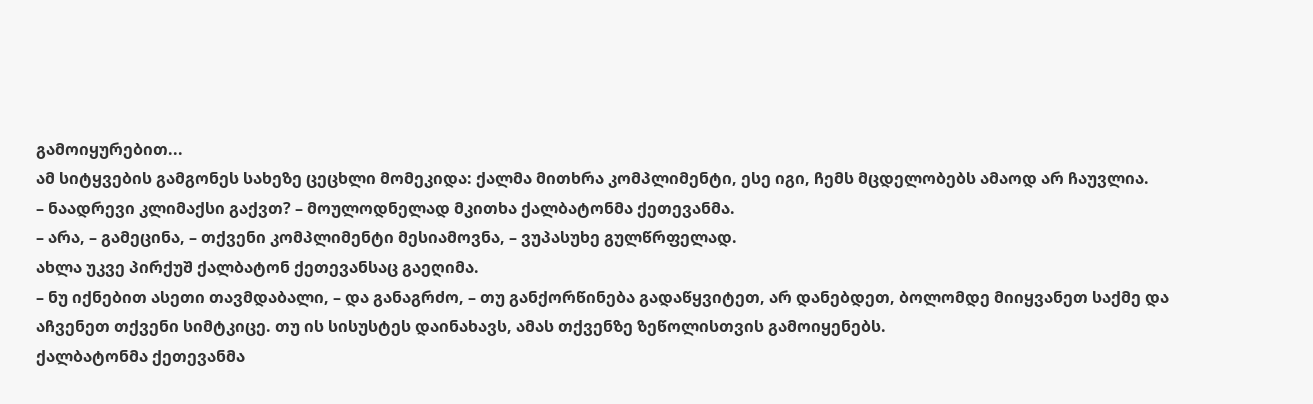გამოიყურებით...
ამ სიტყვების გამგონეს სახეზე ცეცხლი მომეკიდა: ქალმა მითხრა კომპლიმენტი, ესე იგი, ჩემს მცდელობებს ამაოდ არ ჩაუვლია.
– ნაადრევი კლიმაქსი გაქვთ? – მოულოდნელად მკითხა ქალბატონმა ქეთევანმა.
– არა, – გამეცინა, – თქვენი კომპლიმენტი მესიამოვნა, – ვუპასუხე გულწრფელად.
ახლა უკვე პირქუშ ქალბატონ ქეთევანსაც გაეღიმა.
– ნუ იქნებით ასეთი თავმდაბალი, – და განაგრძო, – თუ განქორწინება გადაწყვიტეთ, არ დანებდეთ, ბოლომდე მიიყვანეთ საქმე და აჩვენეთ თქვენი სიმტკიცე. თუ ის სისუსტეს დაინახავს, ამას თქვენზე ზეწოლისთვის გამოიყენებს.
ქალბატონმა ქეთევანმა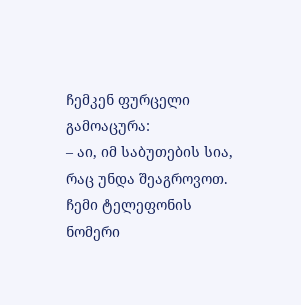ჩემკენ ფურცელი გამოაცურა:
– აი, იმ საბუთების სია, რაც უნდა შეაგროვოთ. ჩემი ტელეფონის ნომერი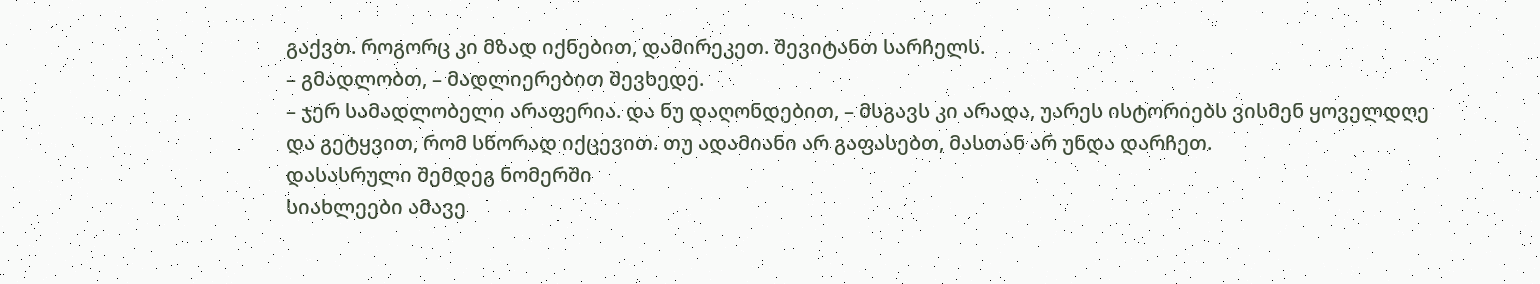გაქვთ. როგორც კი მზად იქნებით, დამირეკეთ. შევიტანთ სარჩელს.
– გმადლობთ, – მადლიერებით შევხედე.
– ჯერ სამადლობელი არაფერია. და ნუ დაღონდებით, – მსგავს კი არადა, უარეს ისტორიებს ვისმენ ყოველდღე და გეტყვით, რომ სწორად იქცევით. თუ ადამიანი არ გაფასებთ, მასთან არ უნდა დარჩეთ.
დასასრული შემდეგ ნომერში
სიახლეები ამავე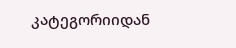კატეგორიიდან